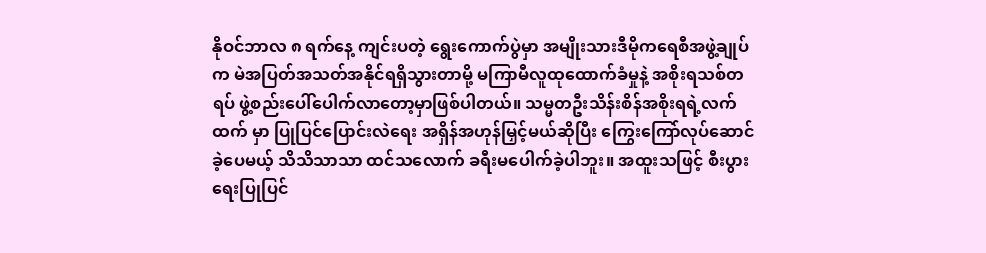နိုဝင်ဘာလ ၈ ရက်နေ့ ကျင်းပတဲ့ ရွေးကောက်ပွဲမှာ အမျိုးသားဒီမိုကရေစီအဖွဲ့ချုပ်က မဲအပြတ်အသတ်အနိုင်ရရှိသွားတာမို့ မကြာမီလူထုထောက်ခံမှုနဲ့ အစိုးရသစ်တရပ် ဖွဲ့စည်းပေါ်ပေါက်လာတော့မှာဖြစ်ပါတယ်။ သမ္မတဦးသိန်းစိန်အစိုးရရဲ့လက်ထက် မှာ ပြုပြင်ပြောင်းလဲရေး အရှိန်အဟုန်မြှင့်မယ်ဆိုပြီး ကြွေးကြော်လုပ်ဆောင်ခဲ့ပေမယ့် သိသိသာသာ ထင်သလောက် ခရီးမပေါက်ခဲ့ပါဘူး။ အထူးသဖြင့် စီးပွားရေးပြုပြင်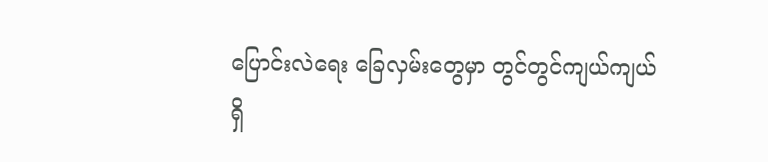ပြောင်းလဲရေး ခြေလှမ်းတွေမှာ တွင်တွင်ကျယ်ကျယ် ရှိ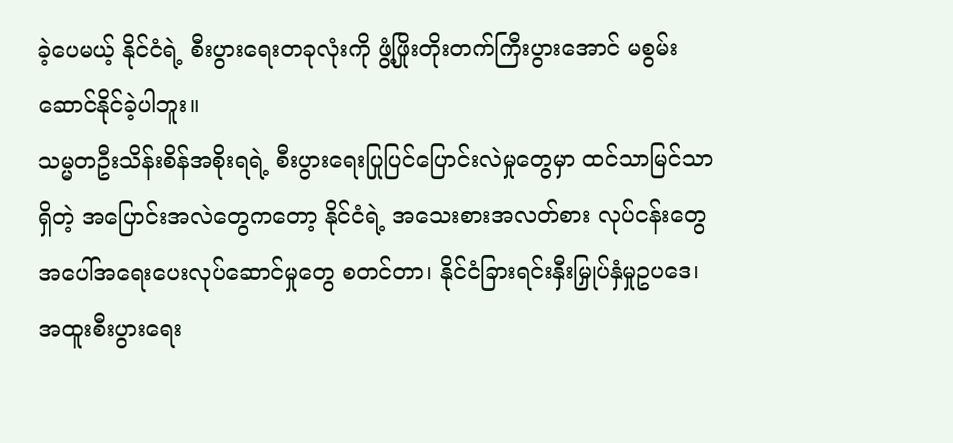ခဲ့ပေမယ့် နိုင်ငံရဲ့ စီးပွားရေးတခုလုံးကို ဖွံ့ဖြိုးတိုးတက်ကြီးပွားအောင် မစွမ်းဆောင်နိုင်ခဲ့ပါဘူး။
သမ္မတဦးသိန်းစိန်အစိုးရရဲ့ စီးပွားရေးပြုပြင်ပြောင်းလဲမှုတွေမှာ ထင်သာမြင်သာရှိတဲ့ အပြောင်းအလဲတွေကတော့ နိုင်ငံရဲ့ အသေးစားအလတ်စား လုပ်ငန်းတွေအပေါ်အရေးပေးလုပ်ဆောင်မှုတွေ စတင်တာ၊ နိုင်ငံခြားရင်းနှီးမြှုပ်နှံမှုဥပဒေ၊ အထူးစီးပွားရေး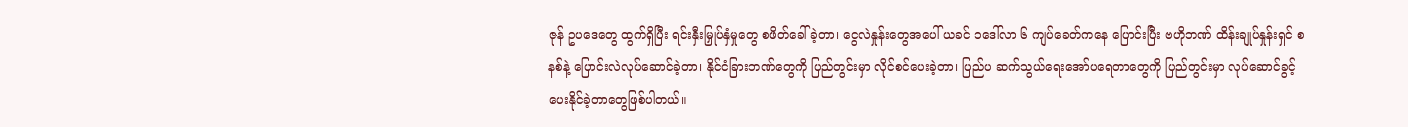ဇုန် ဥပဒေတွေ ထွက်ရှိပြီး ရင်းနှီးမြှုပ်နှံမှုတွေ စဖိတ်ခေါ်ခဲ့တာ၊ ငွေလဲနှုန်းတွေအပေါ် ယခင် ၁ဒေါ်လာ ၆ ကျပ်ခေတ်ကနေ ပြောင်းပြီး ဗဟိုဘဏ် ထိန်းချုပ်နှုန်းရှင် စနစ်နဲ့ ပြောင်းလဲလုပ်ဆောင်ခဲ့တာ၊ နိုင်ငံခြားဘဏ်တွေကို ပြည်တွင်းမှာ လိုင်စင်ပေးခဲ့တာ၊ ပြည်ပ ဆက်သွယ်ရေးအော်ပရေတာတွေကို ပြည်တွင်းမှာ လုပ်ဆောင်ခွင့်ပေးနိုင်ခဲ့တာတွေဖြစ်ပါတယ်။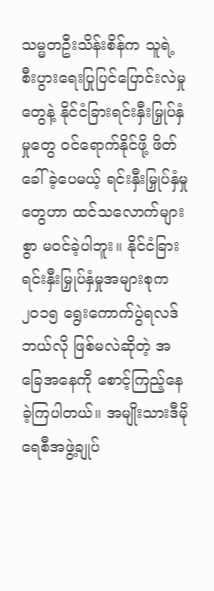သမ္မတဦးသိန်းစိန်က သူရဲ့ စီးပွားရေးပြုပြင်ပြောင်းလဲမှုတွေနဲ့ နိုင်ငံခြားရင်းနှီးမြှုပ်နှံမှုတွေ ဝင်ရောက်နိုင်ဖို့ ဖိတ်ခေါ်ခဲ့ပေမယ့် ရင်းနှီးမြှုပ်နှံမှုတွေဟာ ထင်သလောက်များစွာ မဝင်ခဲ့ပါဘူး။ နိုင်ငံခြားရင်းနှီးမြှုပ်နှံမှုအများစုက ၂၀၁၅ ရွေးကောက်ပွဲရလဒ် ဘယ်လို ဖြစ်မလဲဆိုတဲ့ အခြေအနေကို စောင့်ကြည့်နေခဲ့ကြပါတယ်။ အမျိုးသားဒီမိုရေစီအဖွဲ့ချုပ်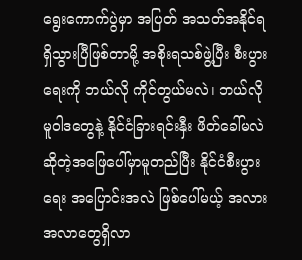ရွေးကောက်ပွဲမှာ အပြတ် အသတ်အနိုင်ရရှိသွားပြီဖြစ်တာမို့ အစိုးရသစ်ဖွဲ့ပြီး စီးပွားရေးကို ဘယ်လို ကိုင်တွယ်မလဲ၊ ဘယ်လိုမူဝါဒတွေနဲ့ နိုင်ငံခြားရင်းနှီး ဖိတ်ခေါ်မလဲဆိုတဲ့အဖြေပေါ်မှာမူတည်ပြီး နိုင်ငံစီးပွားရေး အပြောင်းအလဲ ဖြစ်ပေါ်မယ့် အလားအလာတွေရှိလာ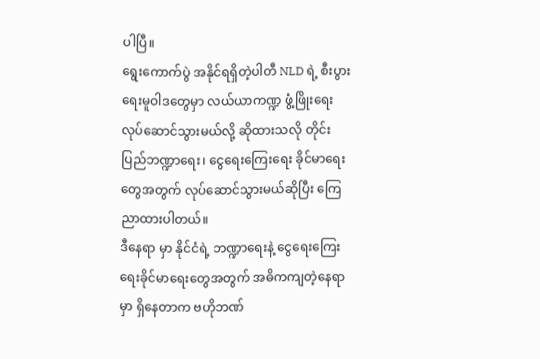ပါပြီ။
ရွေးကောက်ပွဲ အနိုင်ရရှိတဲ့ပါတီ NLD ရဲ့ စီးပွားရေးမူဝါဒတွေမှာ လယ်ယာကဏ္ဍ ဖွံ့ဖြိုးရေး လုပ်ဆောင်သွားမယ်လို့ ဆိုထားသလို တိုင်းပြည်ဘဏ္ဍာရေး၊ ငွေရေးကြေးရေး ခိုင်မာရေးတွေအတွက် လုပ်ဆောင်သွားမယ်ဆိုပြီး ကြေညာထားပါတယ်။
ဒီနေရာ မှာ နိုင်ငံရဲ့ ဘဏ္ဍာရေးနဲ့ ငွေရေးကြေးရေးခိုင်မာရေးတွေအတွက် အဓိကကျတဲ့နေရာမှာ ရှိနေတာက ဗဟိုဘဏ်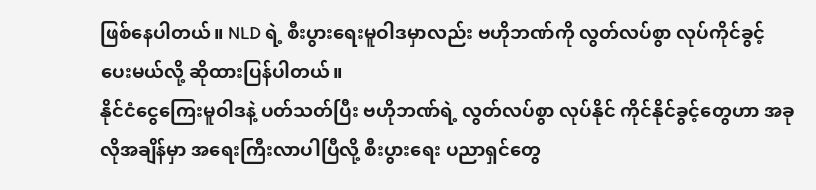ဖြစ်နေပါတယ်။ NLD ရဲ့ စီးပွားရေးမူဝါဒမှာလည်း ဗဟိုဘဏ်ကို လွတ်လပ်စွာ လုပ်ကိုင်ခွင့်ပေးမယ်လို့ ဆိုထားပြန်ပါတယ်။
နိုင်ငံငွေကြေးမူဝါဒနဲ့ ပတ်သတ်ပြီး ဗဟိုဘဏ်ရဲ့ လွတ်လပ်စွာ လုပ်နိုင် ကိုင်နိုင်ခွင့်တွေဟာ အခုလိုအချိန်မှာ အရေးကြီးလာပါပြီလို့ စီးပွားရေး ပညာရှင်တွေ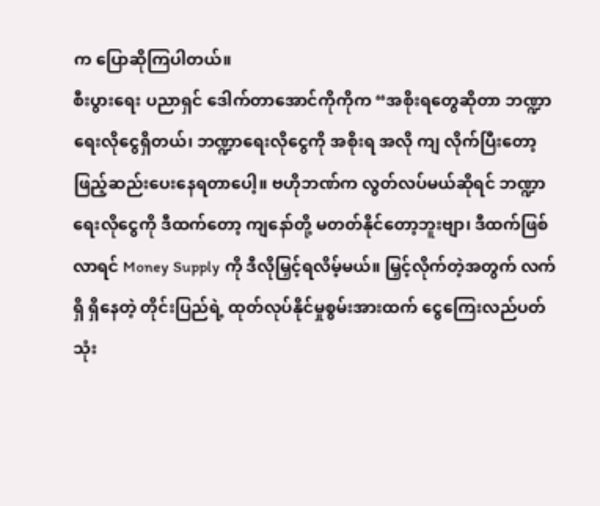က ပြောဆိုကြပါတယ်။
စီးပွားရေး ပညာရှင် ဒေါက်တာအောင်ကိုကိုက “အစိုးရတွေဆိုတာ ဘဏ္ဍာရေးလိုငွေရှိတယ်၊ ဘဏ္ဍာရေးလိုငွေကို အစိုးရ အလို ကျ လိုက်ပြီးတော့ ဖြည့်ဆည်းပေးနေရတာပေါ့။ ဗဟိုဘဏ်က လွတ်လပ်မယ်ဆိုရင် ဘဏ္ဍာရေးလိုငွေကို ဒီထက်တော့ ကျနော်တို့ မတတ်နိုင်တော့ဘူးဗျာ၊ ဒီထက်ဖြစ်လာရင် Money Supply ကို ဒီလိုမြှင့်ရလိမ့်မယ်။ မြှင့်လိုက်တဲ့အတွက် လက်ရှိ ရှိနေတဲ့ တိုင်းပြည်ရဲ့ ထုတ်လုပ်နိုင်မှုစွမ်းအားထက် ငွေကြေးလည်ပတ်သုံး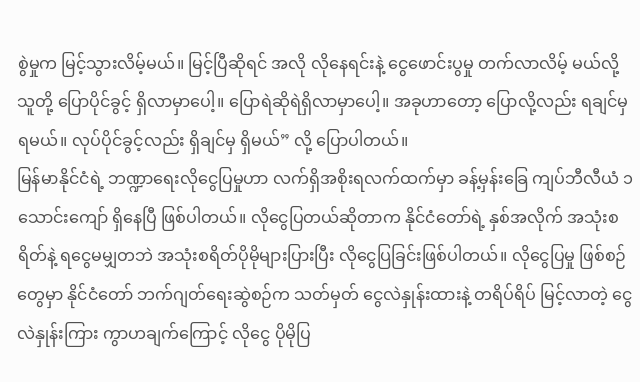စွဲမှုက မြင့်သွားလိမ့်မယ်။ မြင့်ပြီဆိုရင် အလို လိုနေရင်းနဲ့ ငွေဖောင်းပွမှု တက်လာလိမ့် မယ်လို့ သူတို့ ပြောပိုင်ခွင့် ရှိလာမှာပေါ့။ ပြောရဲဆိုရဲရှိလာမှာပေါ့။ အခုဟာတော့ ပြောလို့လည်း ရချင်မှရမယ်။ လုပ်ပိုင်ခွင့်လည်း ရှိချင်မှ ရှိမယ်” လို့ ပြောပါတယ်။
မြန်မာနိုင်ငံရဲ့ ဘဏ္ဍာရေးလိုငွေပြမှုဟာ လက်ရှိအစိုးရလက်ထက်မှာ ခန့်မှန်းခြေ ကျပ်ဘီလီယံ ၁သောင်းကျော် ရှိနေပြီ ဖြစ်ပါတယ်။ လိုငွေပြတယ်ဆိုတာက နိုင်ငံတော်ရဲ့ နှစ်အလိုက် အသုံးစရိတ်နဲ့ ရငွေမမျှတဘဲ အသုံးစရိတ်ပိုမိုများပြားပြီး လိုငွေပြခြင်းဖြစ်ပါတယ်။ လိုငွေပြမှု ဖြစ်စဉ်တွေမှာ နိုင်ငံတော် ဘက်ဂျတ်ရေးဆွဲစဉ်က သတ်မှတ် ငွေလဲနှုန်းထားနဲ့ တရိပ်ရိပ် မြင့်လာတဲ့ ငွေလဲနှုန်းကြား ကွာဟချက်ကြောင့် လိုငွေ ပိုမိုပြ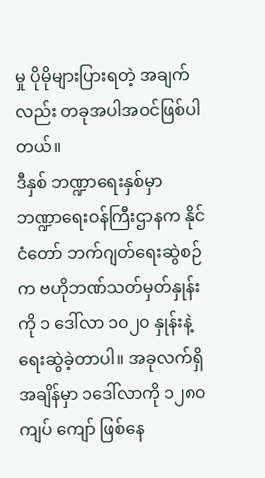မှု ပိုမိုများပြားရတဲ့ အချက်လည်း တခုအပါအဝင်ဖြစ်ပါတယ်။
ဒီနှစ် ဘဏ္ဍာရေးနှစ်မှာ ဘဏ္ဍာရေးဝန်ကြီးဌာနက နိုင်ငံတော် ဘက်ဂျတ်ရေးဆွဲစဉ်က ဗဟိုဘဏ်သတ်မှတ်နှုန်းကို ၁ ဒေါ်လာ ၁၀၂၀ နှုန်းနဲ့ ရေးဆွဲခဲ့တာပါ။ အခုလက်ရှိအချိန်မှာ ၁ဒေါ်လာကို ၁၂၈၀ကျပ် ကျော် ဖြစ်နေ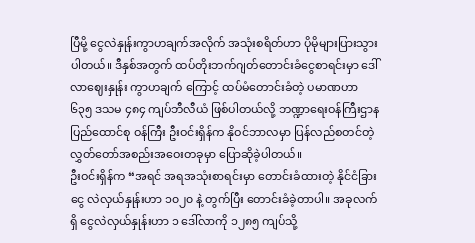ပြီမို့ ငွေလဲနှုန်းကွာဟချက်အလိုက် အသုံးစရိတ်ဟာ ပိုမိုများပြားသွားပါတယ်။ ဒီနှစ်အတွက် ထပ်တိုးဘက်ဂျတ်တောင်းခံငွေစာရင်းမှာ ဒေါ်လာဈေးနှုန်း ကွာဟချက် ကြောင့် ထပ်မံတောင်းခံတဲ့ ပမာဏဟာ ၆၃၅ ဒသမ ၄၈၄ ကျပ်ဘီလီယံ ဖြစ်ပါတယ်လို့ ဘဏ္ဍာရေးဝန်ကြီးဌာန ပြည်ထောင်စု ဝန်ကြီး ဦးဝင်းရှိန်က နိုဝင်ဘာလမှာ ပြန်လည်စတင်တဲ့ လွှတ်တော်အစည်းအဝေးတခုမှာ ပြောဆိုခဲ့ပါတယ်။
ဦးဝင်းရှိန်က “အရင် အရအသုံးစာရင်းမှာ တောင်းခံထားတဲ့ နိုင်ငံခြားငွေ လဲလှယ်နှုန်းဟာ ၁၀၂၀ နဲ့ တွက်ပြီး တောင်းခံခဲ့တာပါ။ အခုလက်ရှိ ငွေလဲလှယ်နှုန်းဟာ ၁ ဒေါ်လာကို ၁၂၈၅ ကျပ်သို့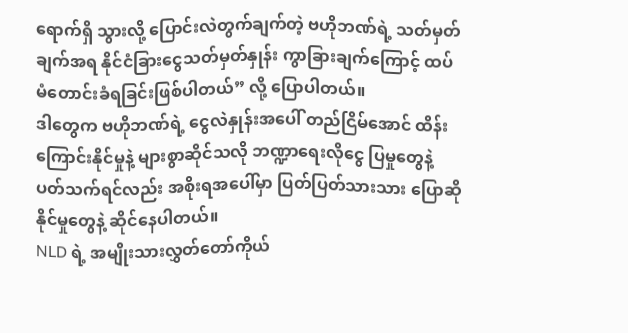ရောက်ရှိ သွားလို့ ပြောင်းလဲတွက်ချက်တဲ့ ဗဟိုဘဏ်ရဲ့ သတ်မှတ်ချက်အရ နိုင်ငံခြားငွေသတ်မှတ်နှုန်း ကွာခြားချက်ကြောင့် ထပ်မံတောင်းခံရခြင်းဖြစ်ပါတယ်” လို့ ပြောပါတယ်။
ဒါတွေက ဗဟိုဘဏ်ရဲ့ ငွေလဲနှုန်းအပေါ် တည်ငြိမ်အောင် ထိန်းကြောင်းနိုင်မှုနဲ့ များစွာဆိုင်သလို ဘဏ္ဍာရေးလိုငွေ ပြမှုတွေနဲ့ ပတ်သက်ရင်လည်း အစိုးရအပေါ်မှာ ပြတ်ပြတ်သားသား ပြောဆိုနိုင်မှုတွေနဲ့ ဆိုင်နေပါတယ်။
NLD ရဲ့ အမျိုးသားလွှတ်တော်ကိုယ်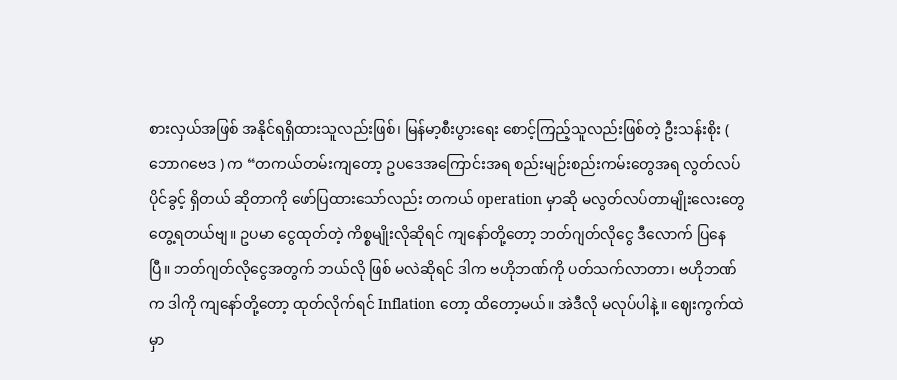စားလှယ်အဖြစ် အနိုင်ရရှိထားသူလည်းဖြစ်၊ မြန်မာ့စီးပွားရေး စောင့်ကြည့်သူလည်းဖြစ်တဲ့ ဦးသန်းစိုး ( ဘောဂဗေဒ ) က “တကယ်တမ်းကျတော့ ဥပဒေအကြောင်းအရ စည်းမျဉ်းစည်းကမ်းတွေအရ လွတ်လပ်ပိုင်ခွင့် ရှိတယ် ဆိုတာကို ဖော်ပြထားသော်လည်း တကယ် operation မှာဆို မလွတ်လပ်တာမျိုးလေးတွေ တွေ့ရတယ်ဗျ။ ဥပမာ ငွေထုတ်တဲ့ ကိစ္စမျိုးလိုဆိုရင် ကျနော်တို့တော့ ဘတ်ဂျတ်လိုငွေ ဒီလောက် ပြနေပြီ။ ဘတ်ဂျတ်လိုငွေအတွက် ဘယ်လို ဖြစ် မလဲဆိုရင် ဒါက ဗဟိုဘဏ်ကို ပတ်သက်လာတာ၊ ဗဟိုဘဏ်က ဒါကို ကျနော်တို့တော့ ထုတ်လိုက်ရင် Inflation တော့ ထိတော့မယ်။ အဲဒီလို မလုပ်ပါနဲ့ ။ ဈေးကွက်ထဲမှာ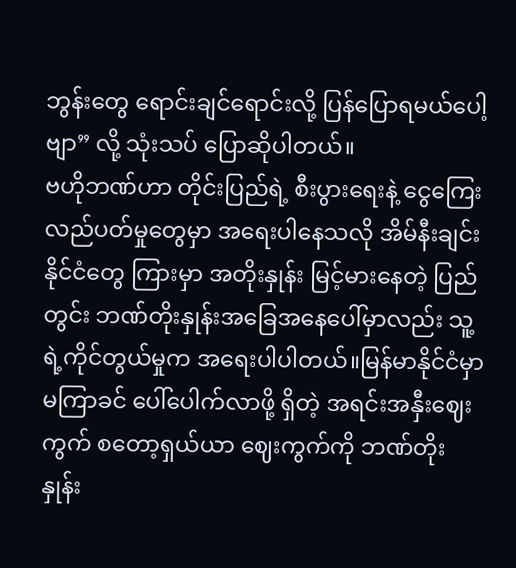ဘွန်းတွေ ရောင်းချင်ရောင်းလို့ ပြန်ပြောရမယ်ပေါ့ဗျာ” လို့ သုံးသပ် ပြောဆိုပါတယ်။
ဗဟိုဘဏ်ဟာ တိုင်းပြည်ရဲ့ စီးပွားရေးနဲ့ ငွေကြေးလည်ပတ်မှုတွေမှာ အရေးပါနေသလို အိမ်နီးချင်းနိုင်ငံတွေ ကြားမှာ အတိုးနှုန်း မြင့်မားနေတဲ့ ပြည်တွင်း ဘဏ်တိုးနှုန်းအခြေအနေပေါ်မှာလည်း သူ့ရဲ့ကိုင်တွယ်မှုက အရေးပါပါတယ်။မြန်မာနိုင်ငံမှာ မကြာခင် ပေါ်ပေါက်လာဖို့ ရှိတဲ့ အရင်းအနှီးဈေးကွက် စတော့ရှယ်ယာ ဈေးကွက်ကို ဘဏ်တိုးနှုန်း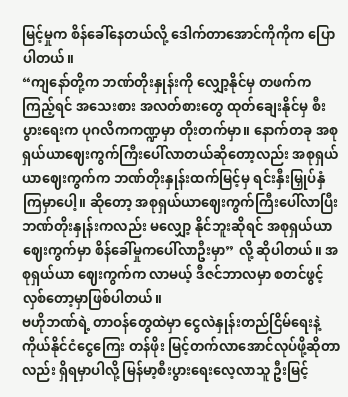မြင့်မှုက စိန်ခေါ်နေတယ်လို့ ဒေါက်တာအောင်ကိုကိုက ပြောပါတယ်။
“ကျနော်တို့က ဘဏ်တိုးနှုန်းကို လျှော့နိုင်မှ တဖက်ကကြည့်ရင် အသေးစား အလတ်စားတွေ ထုတ်ချေးနိုင်မှ စီးပွားရေးက ပုဂလိကကဏ္ဍမှာ တိုးတက်မှာ။ နောက်တခု အစုရှယ်ယာဈေးကွက်ကြီးပေါ်လာတယ်ဆိုတော့လည်း အစုရှယ်ယာဈေးကွက်က ဘဏ်တိုးနှုန်းထက်မြင့်မှ ရင်းနှီးမြှုပ်နှံကြမှာပေါ့။ ဆိုတော့ အစုရှယ်ယာဈေးကွက်ကြီးပေါ်လာပြီး ဘဏ်တိုးနှုန်းကလည်း မလျှော့ နိုင်ဘူးဆိုရင် အစုရှယ်ယာဈေးကွက်မှာ စိန်ခေါ်မှုကပေါ်လာဦးမှာ” လို့ ဆိုပါတယ်။ အစုရှယ်ယာ ဈေးကွက်က လာမယ့် ဒီဇင်ဘာလမှာ စတင်ဖွင့်လှစ်တော့မှာဖြစ်ပါတယ်။
ဗဟိုဘဏ်ရဲ့ တာဝန်တွေထဲမှာ ငွေလဲနှုန်းတည်ငြိမ်ရေးနဲ့ ကိုယ်နိုင်ငံငွေကြေး တန်ဖိုး မြင့်တက်လာအောင်လုပ်ဖို့ဆိုတာလည်း ရှိရမှာပါလို့ မြန်မာ့စီးပွားရေးလေ့လာသူ ဦးမြင့်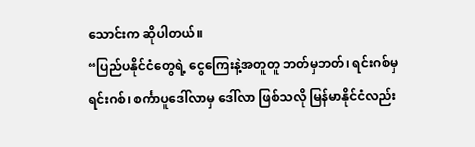သောင်းက ဆိုပါတယ်။
“ပြည်ပနိုင်ငံတွေရဲ့ ငွေကြေးနဲ့အတူတူ ဘတ်မှဘတ်၊ ရင်းဂစ်မှရင်းဂစ်၊ စင်္ကာပူဒေါ်လာမှ ဒေါ်လာ ဖြစ်သလို မြန်မာနိုင်ငံလည်း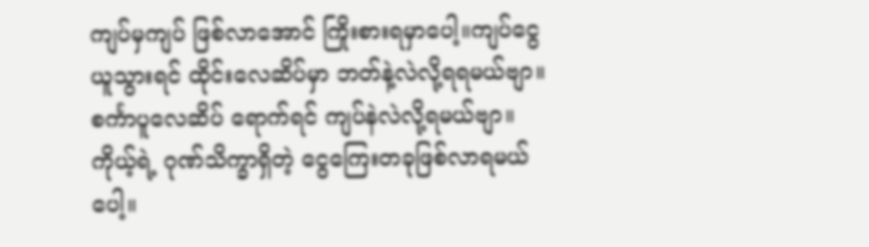ကျပ်မှကျပ် ဖြစ်လာအောင် ကြိုးစားရမှာပေါ့။ကျပ်ငွေယူသွားရင် ထိုင်းလေဆိပ်မှာ ဘတ်နဲ့လဲလို့ရရမယ်ဗျာ။ စင်္ကာပူလေဆိပ် ရောက်ရင် ကျပ်နဲလဲလို့ရမယ်ဗျာ။ ကိုယ့်ရဲ့ ဂုဏ်သိက္ခာရှိတဲ့ ငွေကြေးတခုဖြစ်လာရမယ်ပေါ့။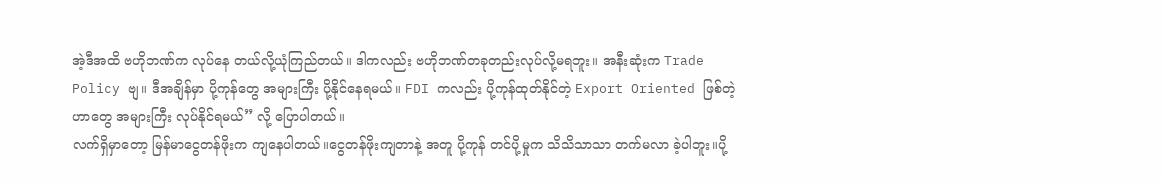အဲ့ဒီအထိ ဗဟိုဘဏ်က လုပ်နေ တယ်လို့ယုံကြည်တယ်။ ဒါကလည်း ဗဟိုဘဏ်တခုတည်းလုပ်လို့မရဘူး။ အနီးဆုံးက Trade Policy ဗျ။ ဒီအချိန်မှာ ပို့ကုန်တွေ အများကြီး ပို့နိုင်နေရမယ်။ FDI ကလည်း ပို့ကုန်ထုတ်နိုင်တဲ့ Export Oriented ဖြစ်တဲ့ ဟာတွေ အများကြီး လုပ်နိုင်ရမယ်” လို့ ပြောပါတယ်။
လက်ရှိမှာတော့ မြန်မာငွေတန်ဖိုးက ကျနေပါတယ်။ငွေတန်ဖိုးကျတာနဲ့ အတူ ပို့ကုန် တင်ပို့မှုက သိသိသာသာ တက်မလာ ခဲ့ပါဘူး။ပို့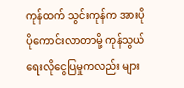ကုန်ထက် သွင်းကုန်က အားပိုပိုကောင်းလာတာမို့ ကုန်သွယ်ရေးလိုငွေပြမှုကလည်း များ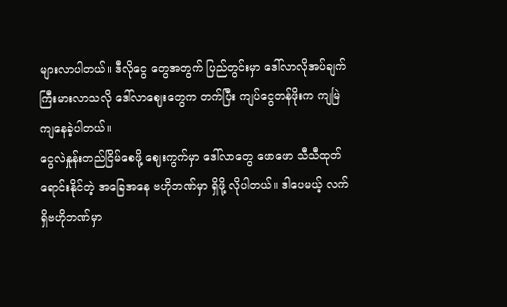များလာပါတယ်။ ဒီလိုငွေ တွေအတွက် ပြည်တွင်းမှာ ဒေါ်လာလိုအပ်ချက် ကြီးမားလာသလို ဒေါ်လာဈေးတွေက တက်ပြီး ကျပ်ငွေတန်ဖိုးက ကျမြဲ ကျနေခဲ့ပါတယ်။
ငွေလဲနှုန်းတည်ငြိမ်စေဖို့ ဈေးကွက်မှာ ဒေါ်လာတွေ ဖောဖော သီသီထုတ်ရောင်းနိုင်တဲ့ အခြေအနေ ဗဟိုဘဏ်မှာ ရှိဖို့ လိုပါတယ်။ ဒါပေမယ့် လက်ရှိဗဟိုဘဏ်မှာ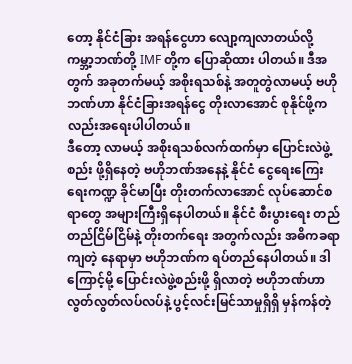တော့ နိုင်ငံခြား အရန်ငွေဟာ လျော့ကျလာတယ်လို့ ကမ္ဘာ့ဘဏ်တို့ IMF တို့က ပြောဆိုထား ပါတယ်။ ဒီအတွက် အခုတက်မယ့် အစိုးရသစ်နဲ့ အတူတွဲလာမယ့် ဗဟိုဘဏ်ဟာ နိုင်ငံခြားအရန်ငွေ တိုးလာအောင် စုနိုင်ဖို့က လည်းအရေးပါပါတယ်။
ဒီတော့ လာမယ့် အစိုးရသစ်လက်ထက်မှာ ပြောင်းလဲဖွဲ့စည်း ဖို့ရှိနေတဲ့ ဗဟိုဘဏ်အနေနဲ့ နိုင်ငံ ငွေရေးကြေးရေးကဏ္ဍ ခိုင်မာပြီး တိုးတက်လာအောင် လုပ်ဆောင်စရာတွေ အများကြီးရှိနေပါတယ်။ နိုင်ငံ စီးပွားရေး တည်တည်ငြိမ်ငြိမ်နဲ့ တိုးတက်ရေး အတွက်လည်း အဓိကခရာကျတဲ့ နေရာမှာ ဗဟိုဘဏ်က ရပ်တည်နေပါတယ်။ ဒါကြောင့်မို့ ပြောင်းလဲဖွဲ့စည်းဖို့ ရှိလာတဲ့ ဗဟိုဘဏ်ဟာ လွတ်လွတ်လပ်လပ်နဲ့ ပွင့်လင်းမြင်သာမှုရှိရှိ မှန်ကန်တဲ့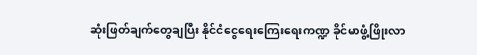ဆုံးဖြတ်ချက်တွေချပြီး နိုင်ငံငွေရေးကြေးရေးကဏ္ဍ ခိုင်မာဖွံ့ဖြိုးလာ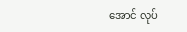အောင် လုပ်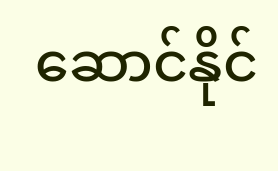ဆောင်နိုင်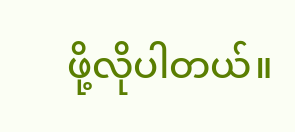ဖို့လိုပါတယ်။